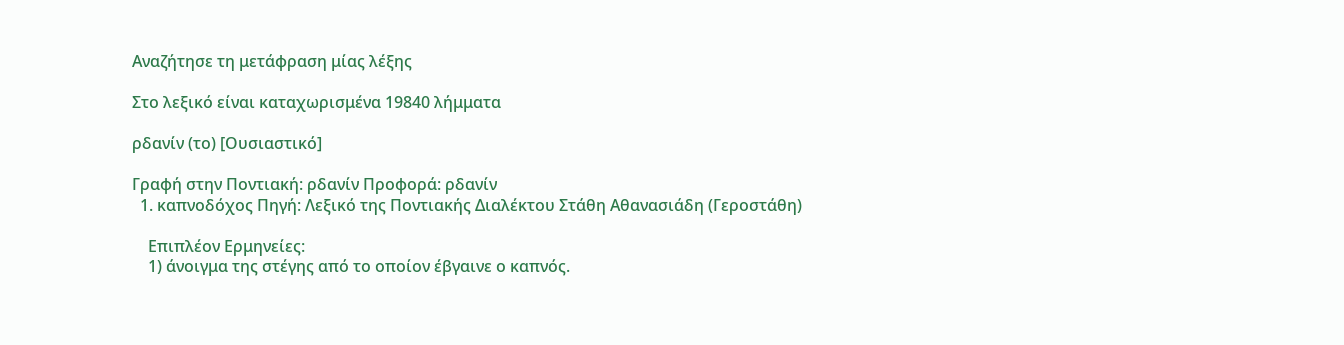Αναζήτησε τη μετάφραση μίας λέξης

Στο λεξικό είναι καταχωρισμένα 19840 λήμματα

ρδανίν (το) [Ουσιαστικό]

Γραφή στην Ποντιακή: ρδανίν Προφορά: ρδανίν
  1. καπνοδόχος Πηγή: Λεξικό της Ποντιακής Διαλέκτου Στάθη Αθανασιάδη (Γεροστάθη)

    Επιπλέον Ερμηνείες:
    1) άνοιγμα της στέγης από το οποίον έβγαινε ο καπνός.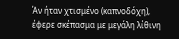Άν ήταν χτισμένο (καπνοδόχη), έφερε σκέπασμα με μεγάλη λίθινη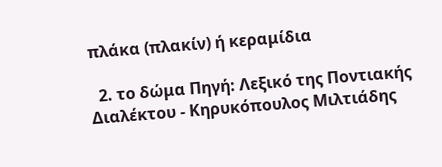πλάκα (πλακίν) ή κεραμίδια

  2. το δώμα Πηγή: Λεξικό της Ποντιακής Διαλέκτου - Κηρυκόπουλος Μιλτιάδης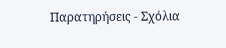Παρατηρήσεις - Σχόλια